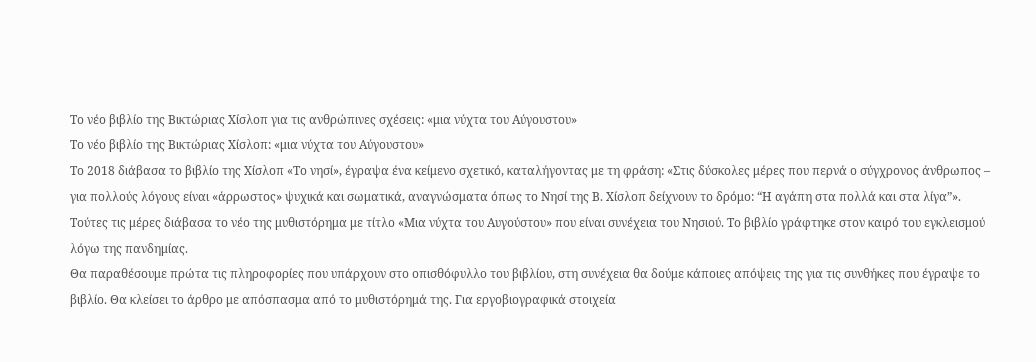Το νέο βιβλίο της Βικτώριας Χίσλοπ για τις ανθρώπινες σχέσεις: «μια νύχτα του Αύγουστου»
Το νέο βιβλίο της Βικτώριας Χίσλοπ: «μια νύχτα του Αύγουστου»
Το 2018 διάβασα το βιβλίο της Χίσλοπ «Το νησί», έγραψα ένα κείμενο σχετικό, καταλήγοντας με τη φράση: «Στις δύσκολες μέρες που περνά ο σύγχρονος άνθρωπος – για πολλούς λόγους είναι «άρρωστος» ψυχικά και σωματικά, αναγνώσματα όπως το Νησί της Β. Χίσλοπ δείχνουν το δρόμο: “Η αγάπη στα πολλά και στα λίγα”».
Τούτες τις μέρες διάβασα το νέο της μυθιστόρημα με τίτλο «Μια νύχτα του Αυγούστου» που είναι συνέχεια του Νησιού. Το βιβλίο γράφτηκε στον καιρό του εγκλεισμού λόγω της πανδημίας.
Θα παραθέσουμε πρώτα τις πληροφορίες που υπάρχουν στο οπισθόφυλλο του βιβλίου, στη συνέχεια θα δούμε κάποιες απόψεις της για τις συνθήκες που έγραψε το βιβλίο. Θα κλείσει το άρθρο με απόσπασμα από το μυθιστόρημά της. Για εργοβιογραφικά στοιχεία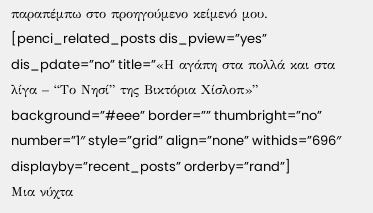παραπέμπω στο προηγούμενο κείμενό μου.
[penci_related_posts dis_pview=”yes” dis_pdate=”no” title=”«Η αγάπη στα πολλά και στα λίγα – “Το Νησί” της Βικτόρια Χίσλοπ»” background=”#eee” border=”” thumbright=”no” number=”1″ style=”grid” align=”none” withids=”696″ displayby=”recent_posts” orderby=”rand”]
Μια νύχτα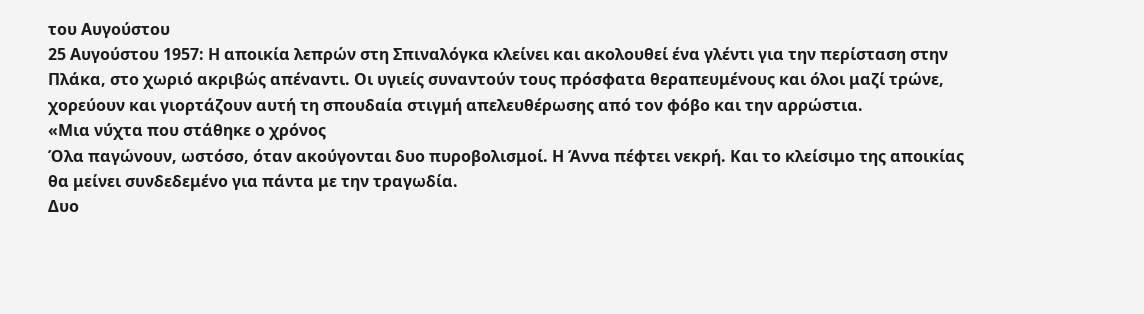του Αυγούστου
25 Αυγούστου 1957: Η αποικία λεπρών στη Σπιναλόγκα κλείνει και ακολουθεί ένα γλέντι για την περίσταση στην Πλάκα, στο χωριό ακριβώς απέναντι. Οι υγιείς συναντούν τους πρόσφατα θεραπευμένους και όλοι μαζί τρώνε, χορεύουν και γιορτάζουν αυτή τη σπουδαία στιγμή απελευθέρωσης από τον φόβο και την αρρώστια.
«Μια νύχτα που στάθηκε ο χρόνος
Όλα παγώνουν, ωστόσο, όταν ακούγονται δυο πυροβολισμοί. Η Άννα πέφτει νεκρή. Και το κλείσιμο της αποικίας θα μείνει συνδεδεμένο για πάντα με την τραγωδία.
Δυο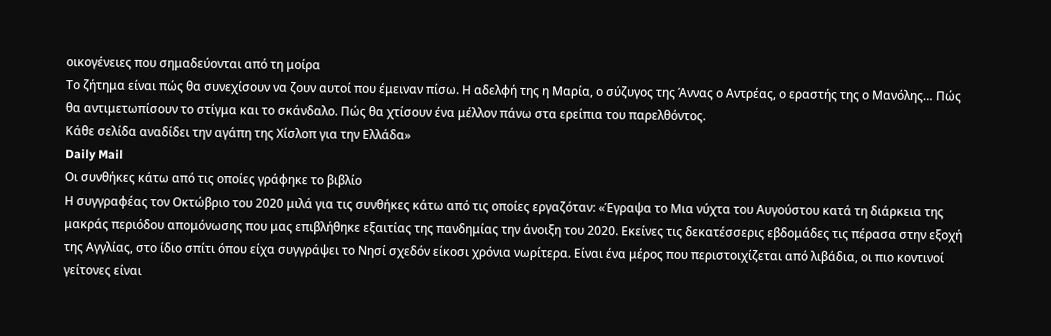οικογένειες που σημαδεύονται από τη μοίρα
Το ζήτημα είναι πώς θα συνεχίσουν να ζουν αυτοί που έμειναν πίσω. Η αδελφή της η Μαρία, ο σύζυγος της Άννας ο Αντρέας, ο εραστής της ο Μανόλης… Πώς θα αντιμετωπίσουν το στίγμα και το σκάνδαλο. Πώς θα χτίσουν ένα μέλλον πάνω στα ερείπια του παρελθόντος.
Κάθε σελίδα αναδίδει την αγάπη της Χίσλοπ για την Ελλάδα»
Daily Mail
Οι συνθήκες κάτω από τις οποίες γράφηκε το βιβλίο
Η συγγραφέας τον Οκτώβριο του 2020 μιλά για τις συνθήκες κάτω από τις οποίες εργαζόταν: «Έγραψα το Μια νύχτα του Αυγούστου κατά τη διάρκεια της μακράς περιόδου απομόνωσης που μας επιβλήθηκε εξαιτίας της πανδημίας την άνοιξη του 2020. Εκείνες τις δεκατέσσερις εβδομάδες τις πέρασα στην εξοχή της Αγγλίας, στο ίδιο σπίτι όπου είχα συγγράψει το Νησί σχεδόν είκοσι χρόνια νωρίτερα. Είναι ένα μέρος που περιστοιχίζεται από λιβάδια, οι πιο κοντινοί γείτονες είναι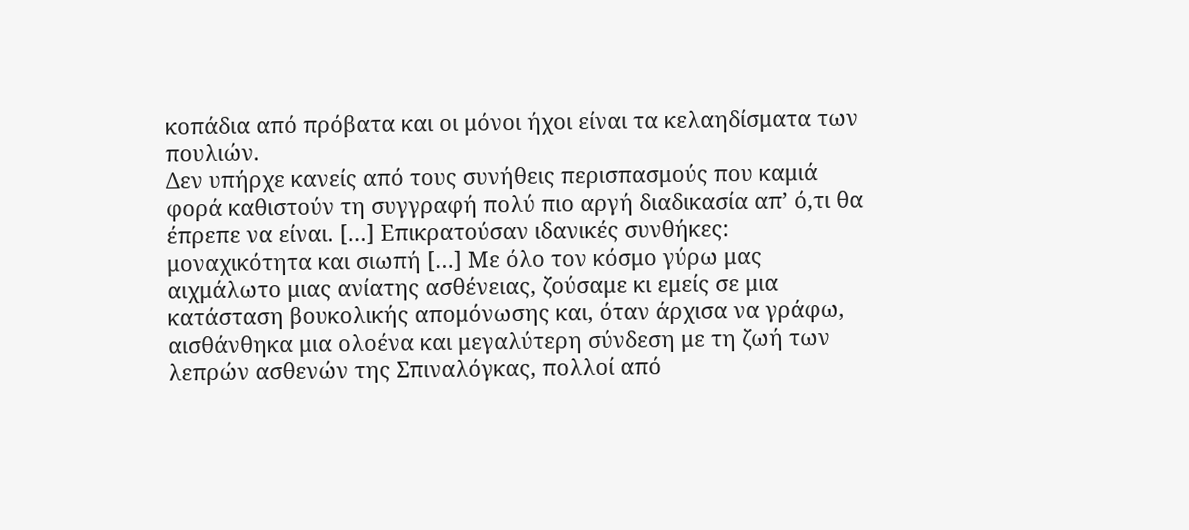κοπάδια από πρόβατα και οι μόνοι ήχοι είναι τα κελαηδίσματα των πουλιών.
Δεν υπήρχε κανείς από τους συνήθεις περισπασμούς που καμιά φορά καθιστούν τη συγγραφή πολύ πιο αργή διαδικασία απ’ ό,τι θα έπρεπε να είναι. […] Επικρατούσαν ιδανικές συνθήκες: μοναχικότητα και σιωπή […] Με όλο τον κόσμο γύρω μας αιχμάλωτο μιας ανίατης ασθένειας, ζούσαμε κι εμείς σε μια κατάσταση βουκολικής απομόνωσης και, όταν άρχισα να γράφω, αισθάνθηκα μια ολοένα και μεγαλύτερη σύνδεση με τη ζωή των λεπρών ασθενών της Σπιναλόγκας, πολλοί από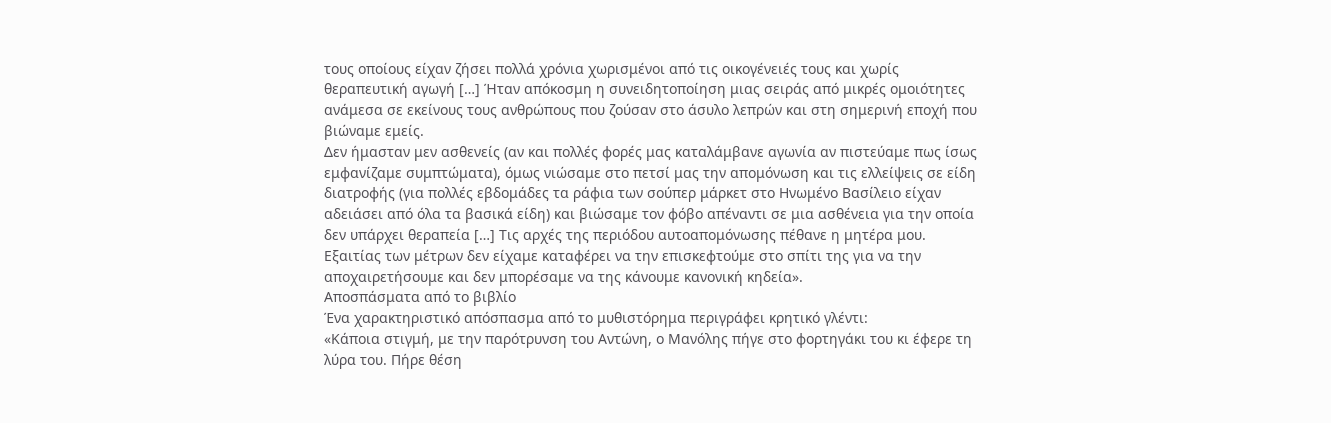τους οποίους είχαν ζήσει πολλά χρόνια χωρισμένοι από τις οικογένειές τους και χωρίς θεραπευτική αγωγή […] Ήταν απόκοσμη η συνειδητοποίηση μιας σειράς από μικρές ομοιότητες ανάμεσα σε εκείνους τους ανθρώπους που ζούσαν στο άσυλο λεπρών και στη σημερινή εποχή που βιώναμε εμείς.
Δεν ήμασταν μεν ασθενείς (αν και πολλές φορές μας καταλάμβανε αγωνία αν πιστεύαμε πως ίσως εμφανίζαμε συμπτώματα), όμως νιώσαμε στο πετσί μας την απομόνωση και τις ελλείψεις σε είδη διατροφής (για πολλές εβδομάδες τα ράφια των σούπερ μάρκετ στο Ηνωμένο Βασίλειο είχαν αδειάσει από όλα τα βασικά είδη) και βιώσαμε τον φόβο απέναντι σε μια ασθένεια για την οποία δεν υπάρχει θεραπεία […] Τις αρχές της περιόδου αυτοαπομόνωσης πέθανε η μητέρα μου. Εξαιτίας των μέτρων δεν είχαμε καταφέρει να την επισκεφτούμε στο σπίτι της για να την αποχαιρετήσουμε και δεν μπορέσαμε να της κάνουμε κανονική κηδεία».
Αποσπάσματα από το βιβλίο
Ένα χαρακτηριστικό απόσπασμα από το μυθιστόρημα περιγράφει κρητικό γλέντι:
«Κάποια στιγμή, με την παρότρυνση του Αντώνη, ο Μανόλης πήγε στο φορτηγάκι του κι έφερε τη λύρα του. Πήρε θέση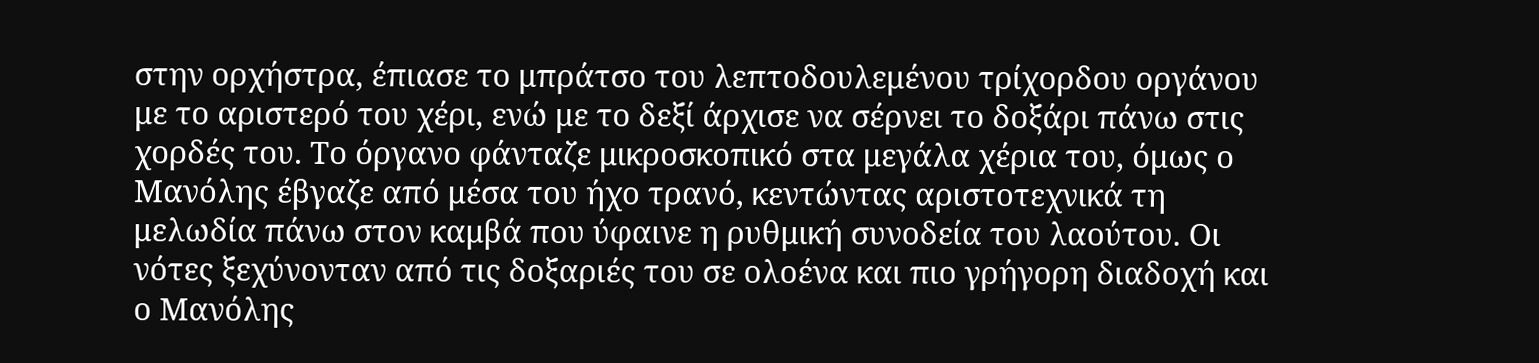στην ορχήστρα, έπιασε το μπράτσο του λεπτοδουλεμένου τρίχορδου οργάνου με το αριστερό του χέρι, ενώ με το δεξί άρχισε να σέρνει το δοξάρι πάνω στις χορδές του. Το όργανο φάνταζε μικροσκοπικό στα μεγάλα χέρια του, όμως ο Μανόλης έβγαζε από μέσα του ήχο τρανό, κεντώντας αριστοτεχνικά τη μελωδία πάνω στον καμβά που ύφαινε η ρυθμική συνοδεία του λαούτου. Οι νότες ξεχύνονταν από τις δοξαριές του σε ολοένα και πιο γρήγορη διαδοχή και ο Μανόλης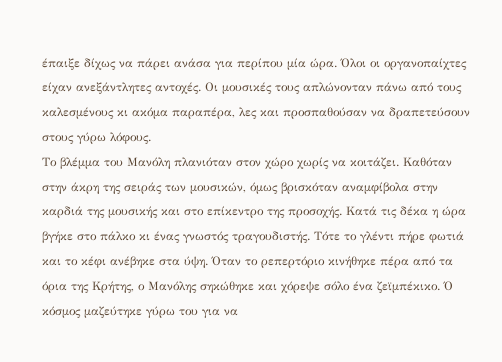έπαιξε δίχως να πάρει ανάσα για περίπου μία ώρα. Όλοι οι οργανοπαίχτες είχαν ανεξάντλητες αντοχές. Οι μουσικές τους απλώνονταν πάνω από τους καλεσμένους κι ακόμα παραπέρα, λες και προσπαθούσαν να δραπετεύσουν στους γύρω λόφους.
Το βλέμμα του Μανόλη πλανιόταν στον χώρο χωρίς να κοιτάζει. Καθόταν στην άκρη της σειράς των μουσικών, όμως βρισκόταν αναμφίβολα στην καρδιά της μουσικής και στο επίκεντρο της προσοχής. Κατά τις δέκα η ώρα βγήκε στο πάλκο κι ένας γνωστός τραγουδιστής. Τότε το γλέντι πήρε φωτιά και το κέφι ανέβηκε στα ύψη. Όταν το ρεπερτόριο κινήθηκε πέρα από τα όρια της Κρήτης, ο Μανόλης σηκώθηκε και χόρεψε σόλο ένα ζεϊμπέκικο. Ό κόσμος μαζεύτηκε γύρω του για να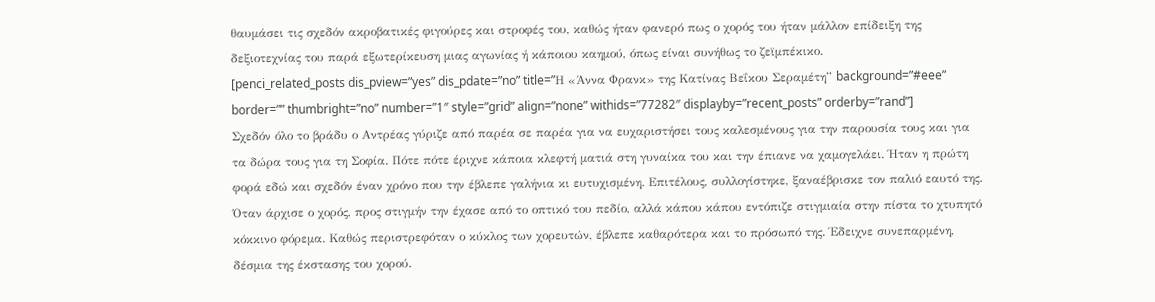θαυμάσει τις σχεδόν ακροβατικές φιγούρες και στροφές του, καθώς ήταν φανερό πως ο χορός του ήταν μάλλον επίδειξη της δεξιοτεχνίας του παρά εξωτερίκευση μιας αγωνίας ή κάποιου καημού, όπως είναι συνήθως το ζεϊμπέκικο.
[penci_related_posts dis_pview=”yes” dis_pdate=”no” title=”Η «Άννα Φρανκ» της Κατίνας Βεΐκου Σεραμέτη” background=”#eee” border=”” thumbright=”no” number=”1″ style=”grid” align=”none” withids=”77282″ displayby=”recent_posts” orderby=”rand”]
Σχεδόν όλο το βράδυ ο Αντρέας γύριζε από παρέα σε παρέα για να ευχαριστήσει τους καλεσμένους για την παρουσία τους και για τα δώρα τους για τη Σοφία. Πότε πότε έριχνε κάποια κλεφτή ματιά στη γυναίκα του και την έπιανε να χαμογελάει. Ήταν η πρώτη φορά εδώ και σχεδόν έναν χρόνο που την έβλεπε γαλήνια κι ευτυχισμένη. Επιτέλους, συλλογίστηκε, ξαναέβρισκε τον παλιό εαυτό της.
Όταν άρχισε ο χορός, προς στιγμήν την έχασε από το οπτικό του πεδίο, αλλά κάπου κάπου εντόπιζε στιγμιαία στην πίστα το χτυπητό κόκκινο φόρεμα. Καθώς περιστρεφόταν ο κύκλος των χορευτών, έβλεπε καθαρότερα και το πρόσωπό της. Έδειχνε συνεπαρμένη, δέσμια της έκστασης του χορού.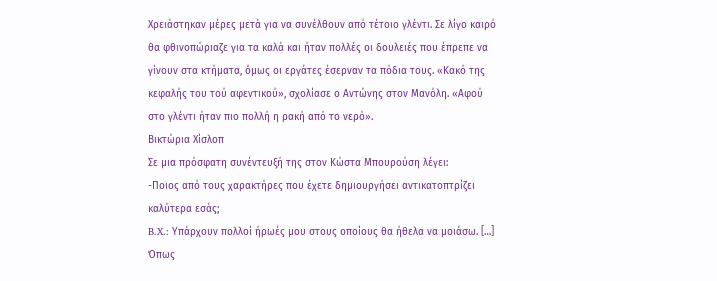Χρειάστηκαν μέρες μετά για να συνέλθουν από τέτοιο γλέντι. Σε λίγο καιρό θα φθινοπώριαζε για τα καλά και ήταν πολλές οι δουλειές που έπρεπε να γίνουν στα κτήματα, όμως οι εργάτες έσερναν τα πόδια τους. «Κακό της κεφαλής του τού αφεντικού», σχολίασε ο Αντώνης στον Μανόλη. «Αφού στο γλέντι ήταν πιο πολλή η ρακή από το νερό».
Βικτώρια Χίσλοπ
Σε μια πρόσφατη συνέντευξή της στον Κώστα Μπουρούση λέγει:
-Ποιος από τους χαρακτήρες που έχετε δημιουργήσει αντικατοπτρίζει καλύτερα εσάς;
B.X.: Υπάρχουν πολλοί ήρωές μου στους οποίους θα ήθελα να μοιάσω. […] Όπως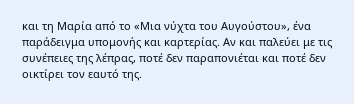και τη Μαρία από το «Μια νύχτα του Αυγούστου», ένα παράδειγμα υπομονής και καρτερίας. Αν και παλεύει με τις συνέπειες της λέπρας, ποτέ δεν παραπονιέται και ποτέ δεν οικτίρει τον εαυτό της.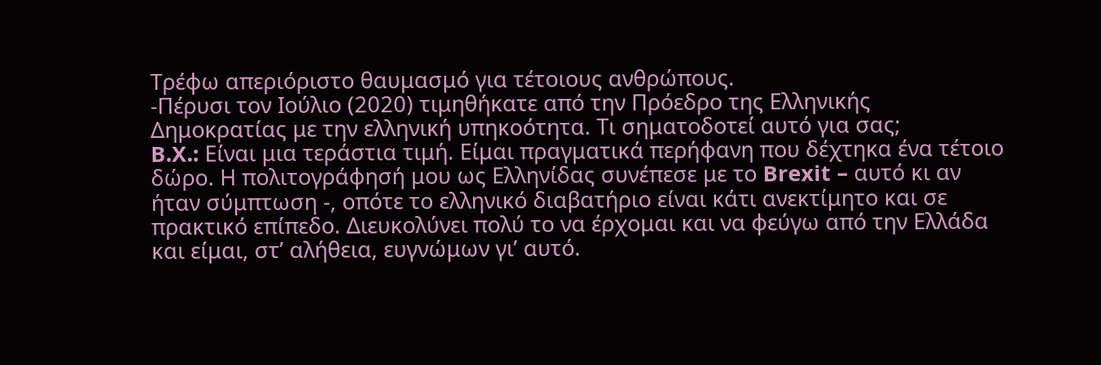Τρέφω απεριόριστο θαυμασμό για τέτοιους ανθρώπους.
-Πέρυσι τον Ιούλιο (2020) τιμηθήκατε από την Πρόεδρο της Ελληνικής Δημοκρατίας με την ελληνική υπηκοότητα. Τι σηματοδοτεί αυτό για σας;
B.X.: Είναι μια τεράστια τιμή. Είμαι πραγματικά περήφανη που δέχτηκα ένα τέτοιο δώρο. Η πολιτογράφησή μου ως Ελληνίδας συνέπεσε με το Brexit – αυτό κι αν ήταν σύμπτωση -, οπότε το ελληνικό διαβατήριο είναι κάτι ανεκτίμητο και σε πρακτικό επίπεδο. Διευκολύνει πολύ το να έρχομαι και να φεύγω από την Ελλάδα και είμαι, στ’ αλήθεια, ευγνώμων γι’ αυτό.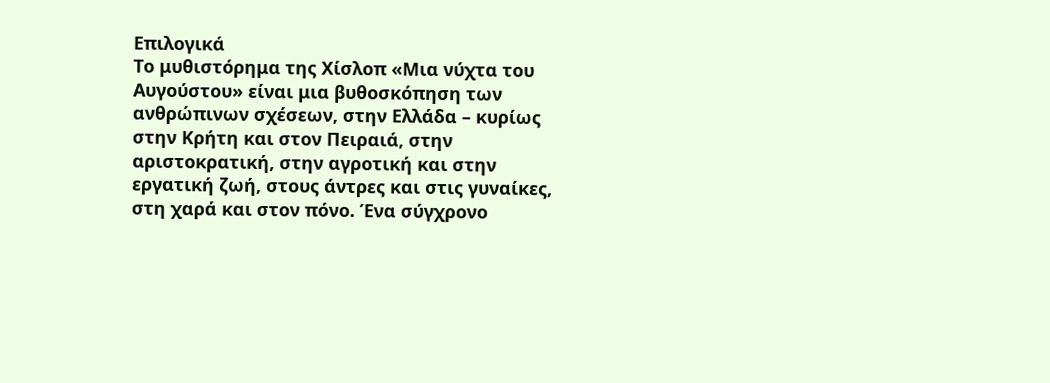Επιλογικά
Το μυθιστόρημα της Χίσλοπ «Μια νύχτα του Αυγούστου» είναι μια βυθοσκόπηση των ανθρώπινων σχέσεων, στην Ελλάδα – κυρίως στην Κρήτη και στον Πειραιά, στην αριστοκρατική, στην αγροτική και στην εργατική ζωή, στους άντρες και στις γυναίκες, στη χαρά και στον πόνο. Ένα σύγχρονο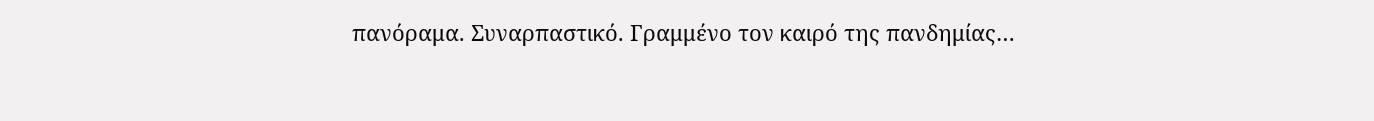πανόραμα. Συναρπαστικό. Γραμμένο τον καιρό της πανδημίας…